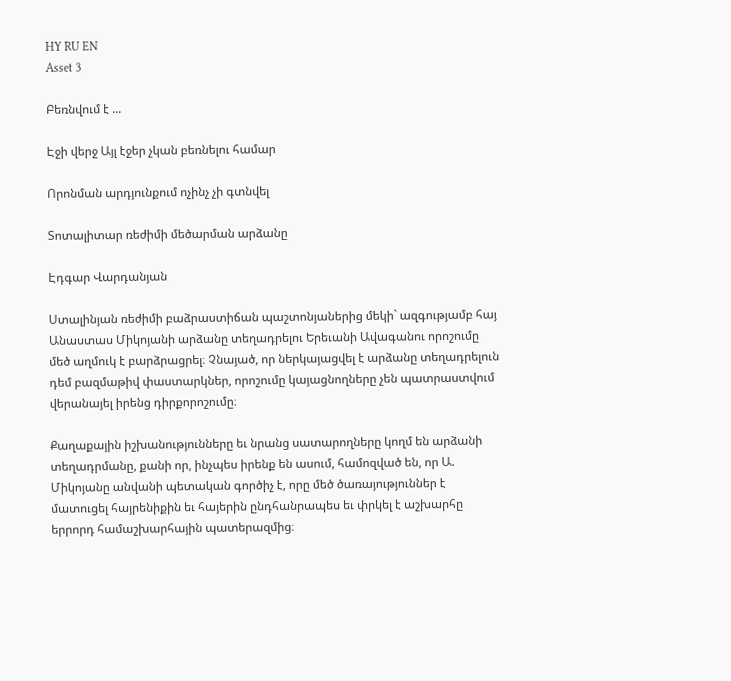HY RU EN
Asset 3

Բեռնվում է ...

Էջի վերջ Այլ էջեր չկան բեռնելու համար

Որոնման արդյունքում ոչինչ չի գտնվել

Տոտալիտար ռեժիմի մեծարման արձանը

Էդգար Վարդանյան

Ստալինյան ռեժիմի բաձրաստիճան պաշտոնյաներից մեկի` ազգությամբ հայ Անաստաս Միկոյանի արձանը տեղադրելու Երեւանի Ավագանու որոշումը մեծ աղմուկ է բարձրացրել։ Չնայած, որ ներկայացվել է արձանը տեղադրելուն դեմ բազմաթիվ փաստարկներ, որոշումը կայացնողները չեն պատրաստվում վերանայել իրենց դիրքորոշումը։

Քաղաքային իշխանությունները եւ նրանց սատարողները կողմ են արձանի տեղադրմանը, քանի որ, ինչպես իրենք են ասում, համոզված են, որ Ա. Միկոյանը անվանի պետական գործիչ է, որը մեծ ծառայություններ է մատուցել հայրենիքին եւ հայերին ընդհանրապես եւ փրկել է աշխարհը երրորդ համաշխարհային պատերազմից։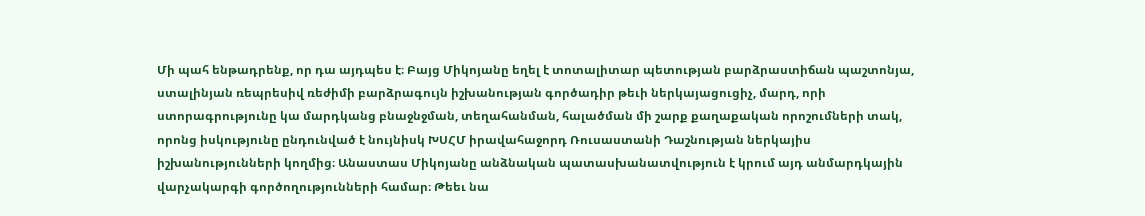Մի պահ ենթադրենք, որ դա այդպես է։ Բայց Միկոյանը եղել է տոտալիտար պետության բարձրաստիճան պաշտոնյա, ստալինյան ռեպրեսիվ ռեժիմի բարձրագույն իշխանության գործադիր թեւի ներկայացուցիչ, մարդ, որի ստորագրությունը կա մարդկանց բնաջնջման, տեղահանման, հալածման մի շարք քաղաքական որոշումների տակ, որոնց իսկությունը ընդունված է նույնիսկ ԽՍՀՄ իրավահաջորդ Ռուսաստանի Դաշնության ներկայիս իշխանությունների կողմից։ Անաստաս Միկոյանը անձնական պատասխանատվություն է կրում այդ անմարդկային վարչակարգի գործողությունների համար։ Թեեւ նա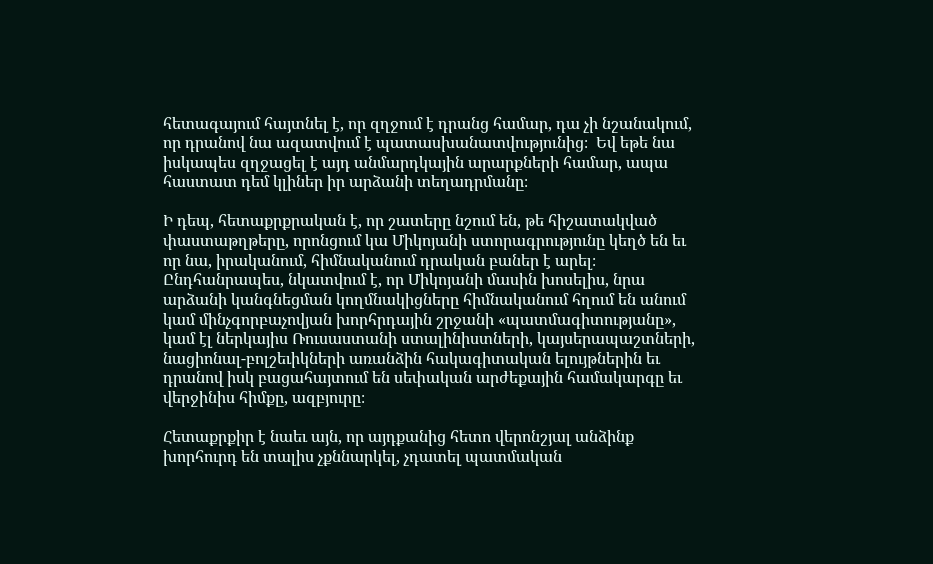հետագայում հայտնել է, որ զղջում է դրանց համար, դա չի նշանակում, որ դրանով նա ազատվում է պատասխանատվությունից։  Եվ եթե նա իսկապես զղջացել է այդ անմարդկային արարքների համար, ապա հաստատ դեմ կլիներ իր արձանի տեղադրմանը։

Ի դեպ, հետաքրքրական է, որ շատերը նշում են, թե հիշատակված փաստաթղթերը, որոնցում կա Միկոյանի ստորագրությունը կեղծ են եւ որ նա, իրականում, հիմնականում դրական բաներ է արել։ Ընդհանրապես, նկատվում է, որ Միկոյանի մասին խոսելիս, նրա արձանի կանգնեցման կողմնակիցները հիմնականում հղում են անում կամ մինչգորբաչովյան խորհրդային շրջանի «պատմագիտությանը», կամ էլ ներկայիս Ռուսաստանի ստալինիստների, կայսերապաշտների, նացիոնալ-բոլշեւիկների առանձին հակագիտական ելույթներին եւ դրանով իսկ բացահայտում են սեփական արժեքային համակարգը եւ վերջինիս հիմքը, ազբյուրը։

Հետաքրքիր է նաեւ այն, որ այդքանից հետո վերոնշյալ անձինք խորհուրդ են տալիս չքննարկել, չդատել պատմական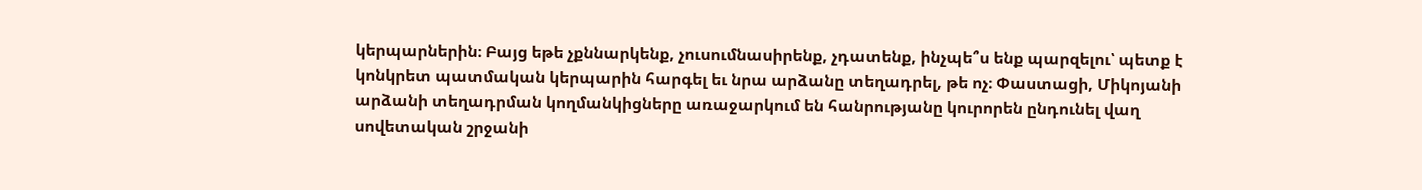կերպարներին։ Բայց եթե չքննարկենք, չուսումնասիրենք, չդատենք, ինչպե՞ս ենք պարզելու՝ պետք է կոնկրետ պատմական կերպարին հարգել եւ նրա արձանը տեղադրել, թե ոչ։ Փաստացի, Միկոյանի արձանի տեղադրման կողմանկիցները առաջարկում են հանրությանը կուրորեն ընդունել վաղ սովետական շրջանի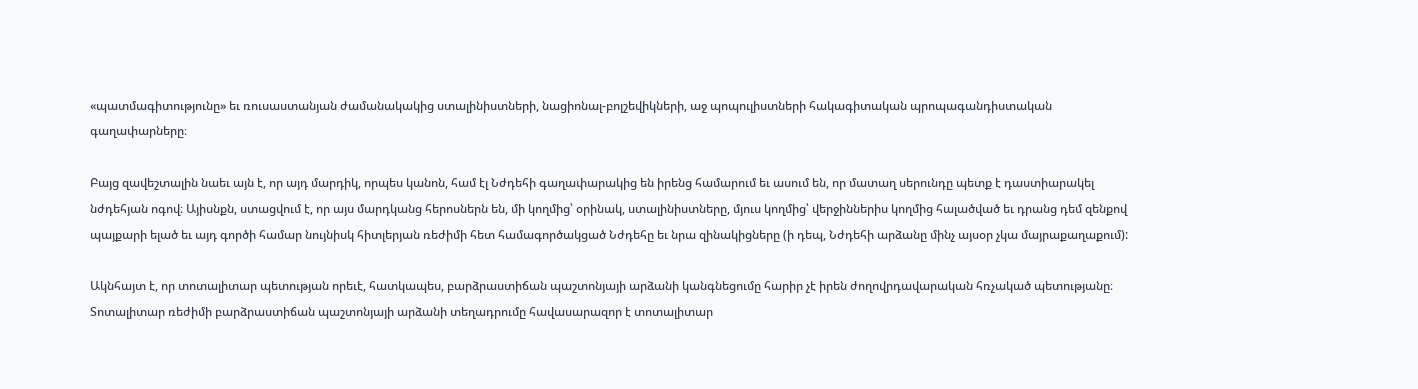«պատմագիտությունը» եւ ռուսաստանյան ժամանակակից ստալինիստների, նացիոնալ-բոլշեվիկների, աջ պոպուլիստների հակագիտական պրոպագանդիստական գաղափարները։

Բայց զավեշտալին նաեւ այն է, որ այդ մարդիկ, որպես կանոն, համ էլ Նժդեհի գաղափարակից են իրենց համարում եւ ասում են, որ մատաղ սերունդը պետք է դաստիարակել նժդեհյան ոգով։ Այիսնքն, ստացվում է, որ այս մարդկանց հերոսներն են, մի կողմից՝ օրինակ, ստալինիստները, մյուս կողմից՝ վերջիններիս կողմից հալածված եւ դրանց դեմ զենքով պայքարի ելած եւ այդ գործի համար նույնիսկ հիտլերյան ռեժիմի հետ համագործակցած Նժդեհը եւ նրա զինակիցները (ի դեպ, Նժդեհի արձանը մինչ այսօր չկա մայրաքաղաքում):

Ակնհայտ է, որ տոտալիտար պետության որեւէ, հատկապես, բարձրաստիճան պաշտոնյայի արձանի կանգնեցումը հարիր չէ իրեն ժողովրդավարական հռչակած պետությանը։ Տոտալիտար ռեժիմի բարձրաստիճան պաշտոնյայի արձանի տեղադրումը հավասարազոր է տոտալիտար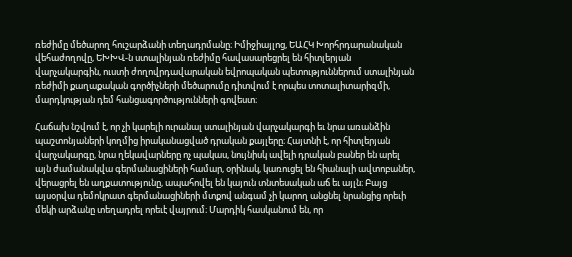ռեժիմը մեծարող հուշարձանի տեղադրմանը։ Իմիջիայլոց, ԵԱՀԿ Խորհրդարանական վեհաժողովը, ԵԽԽՎ-ն ստալինյան ռեժիմը հավասարեցրել են հիտլերյան վարչակարգին, ուստի ժողովրդավարական եվրոպական պետություններում ստալինյան ռեժիմի քաղաքական գործիչների մեծարումը դիտվում է որպես տոտալիտարիզմի, մարդկության դեմ հանցագործությունների գովեստ։

Հաճախ նշվում է, որ չի կարելի ուրանալ ստալինյան վարչակարգի եւ նրա առանձին պաշտոնյաների կողմից իրականացված դրական քայլերը։ Հայտնի է, որ հիտլերյան վարչակարգը, նրա ղեկավարները ոչ պակաս, նույնիսկ ավելի դրական բաներ են արել այն ժամանակվա գերմանացիների համար, օրինակ, կառուցել են հիանալի ավտոբաներ, վերացրել են աղքատությունը, ապահովել են կայուն տնտեսական աճ եւ այլն։ Բայց այսօրվա դեմոկրատ գերմանացիների մտքով անգամ չի կարող անցնել նրանցից որեւի մեկի արձանը տեղադրել որեւէ վայրում։ Մարդիկ հասկանում են, որ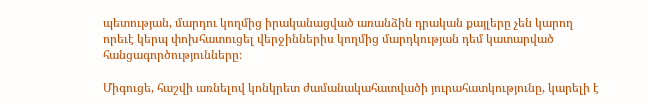պետության, մարդու կողմից իրականացված առանձին դրական քայլերը չեն կարող որեւէ կերպ փոխհատուցել վերջիններիս կողմից մարդկության դեմ կատարված հանցագործությունները։

Միգուցե, հաշվի առնելով կոնկրետ ժամանակահատվածի յուրահատկությունը, կարելի է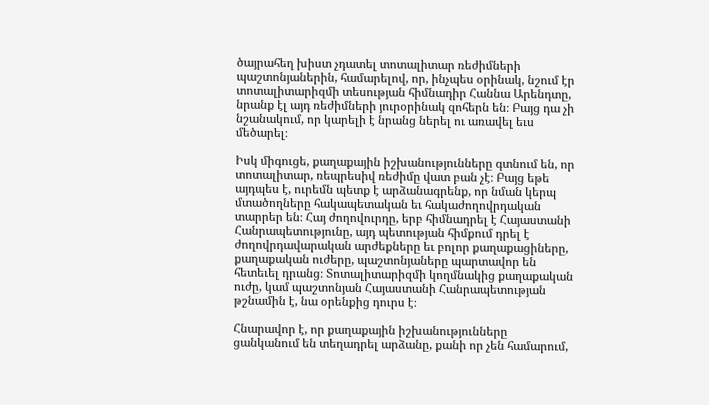ծայրահեղ խիստ չդատել տոտալիտար ռեժիմների պաշտոնյաներին, համարելով, որ, ինչպես օրինակ, նշում էր տոտալիտարիզմի տեսության հիմնադիր Հաննա Արենդտը, նրանք էլ այդ ռեժիմների յուրօրինակ զոհերն են։ Բայց դա չի նշանակում, որ կարելի է նրանց ներել ու առավել եւս մեծարել։

Իսկ միգուցե, քաղաքային իշխանությունները գտնում են, որ տոտալիտար, ռեպրեսիվ ռեժիմը վատ բան չէ։ Բայց եթե այդպես է, ուրեմն պետք է արձանագրենք, որ նման կերպ մտածողները հակապետական եւ հակաժողովրդական տարրեր են։ Հայ ժողովուրդը, երբ հիմնադրել է Հայաստանի Հանրապետությունը, այդ պետության հիմքում դրել է ժողովրդավարական արժեքները եւ բոլոր քաղաքացիները, քաղաքական ուժերը, պաշտոնյաները պարտավոր են հետեւել դրանց։ Տոտալիտարիզմի կողմնակից քաղաքական ուժը, կամ պաշտոնյան Հայաստանի Հանրապետության թշնամին է, նա օրենքից դուրս է։

Հնարավոր է, որ քաղաքային իշխանությունները ցանկանում են տեղադրել արձանը, քանի որ չեն համարում,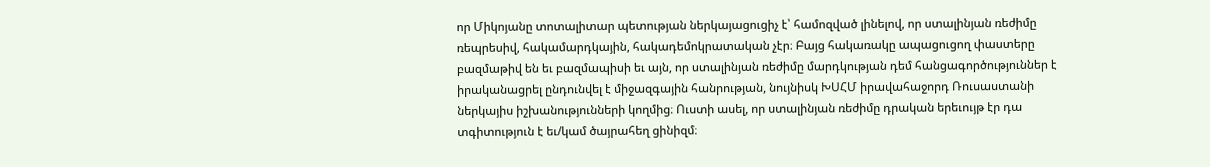որ Միկոյանը տոտալիտար պետության ներկայացուցիչ է՝ համոզված լինելով, որ ստալինյան ռեժիմը ռեպրեսիվ, հակամարդկային, հակադեմոկրատական չէր։ Բայց հակառակը ապացուցող փաստերը բազմաթիվ են եւ բազմապիսի եւ այն, որ ստալինյան ռեժիմը մարդկության դեմ հանցագործություններ է իրականացրել ընդունվել է միջազգային հանրության, նույնիսկ ԽՍՀՄ իրավահաջորդ Ռուսաստանի ներկայիս իշխանությունների կողմից։ Ուստի ասել, որ ստալինյան ռեժիմը դրական երեւույթ էր դա տգիտություն է եւ/կամ ծայրահեղ ցինիզմ։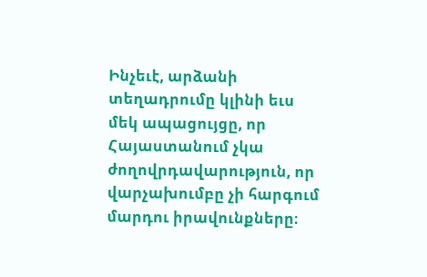Ինչեւէ, արձանի տեղադրումը կլինի եւս մեկ ապացույցը, որ Հայաստանում չկա ժողովրդավարություն, որ վարչախումբը չի հարգում մարդու իրավունքները։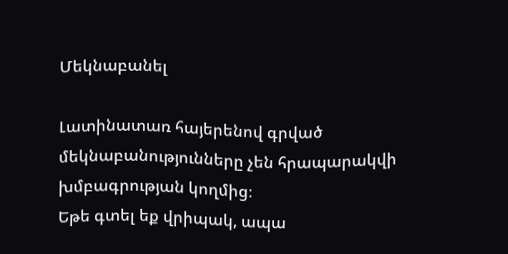Մեկնաբանել

Լատինատառ հայերենով գրված մեկնաբանությունները չեն հրապարակվի խմբագրության կողմից։
Եթե գտել եք վրիպակ, ապա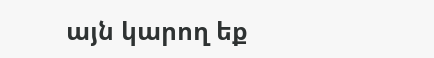այն կարող եք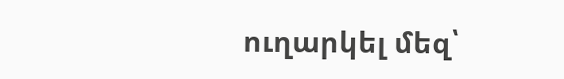ուղարկել մեզ՝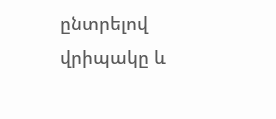ընտրելով վրիպակը և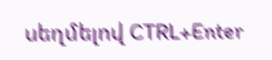սեղմելով CTRL+Enter